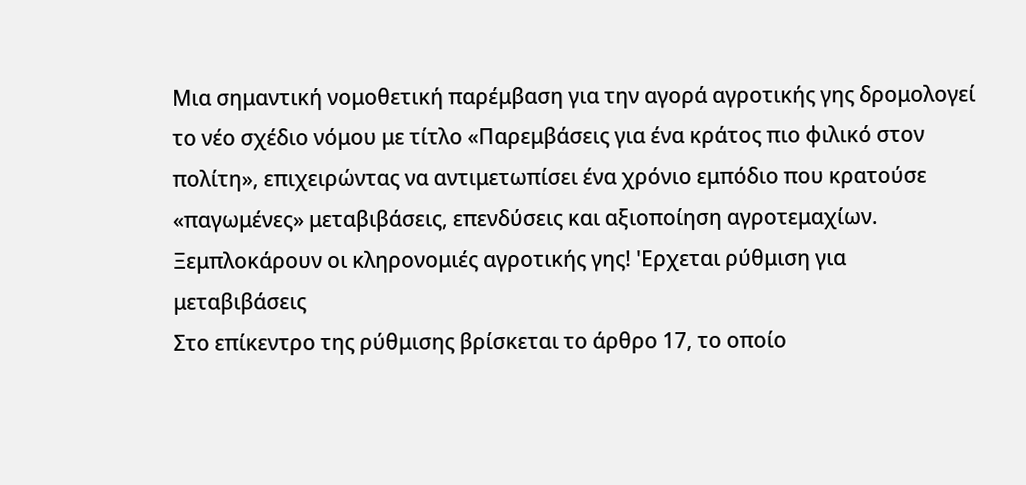Μια σημαντική νομοθετική παρέμβαση για την αγορά αγροτικής γης δρομολογεί το νέο σχέδιο νόμου με τίτλο «Παρεμβάσεις για ένα κράτος πιο φιλικό στον πολίτη», επιχειρώντας να αντιμετωπίσει ένα χρόνιο εμπόδιο που κρατούσε «παγωμένες» μεταβιβάσεις, επενδύσεις και αξιοποίηση αγροτεμαχίων.
Ξεμπλοκάρουν οι κληρονομιές αγροτικής γης! 'Ερχεται ρύθμιση για μεταβιβάσεις
Στο επίκεντρο της ρύθμισης βρίσκεται το άρθρο 17, το οποίο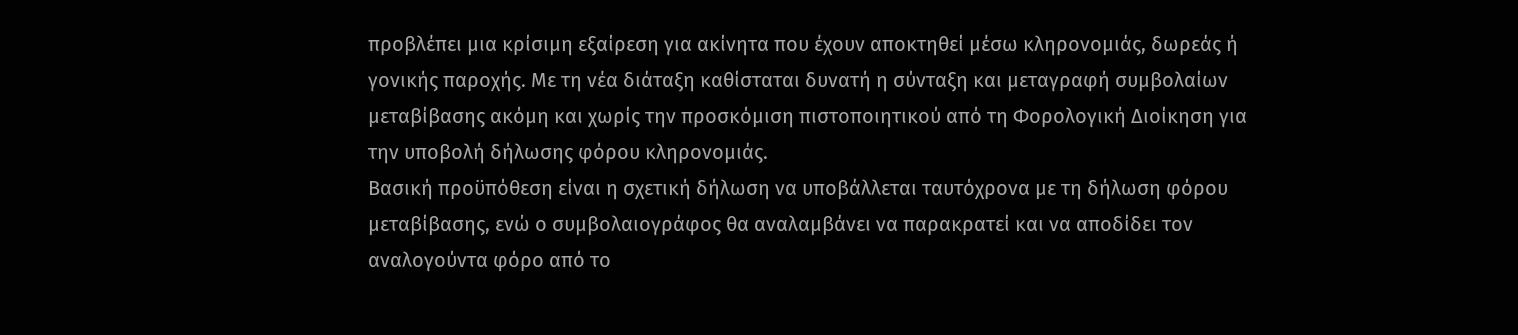προβλέπει μια κρίσιμη εξαίρεση για ακίνητα που έχουν αποκτηθεί μέσω κληρονομιάς, δωρεάς ή γονικής παροχής. Με τη νέα διάταξη καθίσταται δυνατή η σύνταξη και μεταγραφή συμβολαίων μεταβίβασης ακόμη και χωρίς την προσκόμιση πιστοποιητικού από τη Φορολογική Διοίκηση για την υποβολή δήλωσης φόρου κληρονομιάς.
Βασική προϋπόθεση είναι η σχετική δήλωση να υποβάλλεται ταυτόχρονα με τη δήλωση φόρου μεταβίβασης, ενώ ο συμβολαιογράφος θα αναλαμβάνει να παρακρατεί και να αποδίδει τον αναλογούντα φόρο από το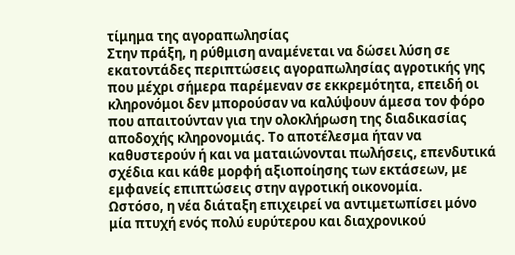τίμημα της αγοραπωλησίας
Στην πράξη, η ρύθμιση αναμένεται να δώσει λύση σε εκατοντάδες περιπτώσεις αγοραπωλησίας αγροτικής γης που μέχρι σήμερα παρέμεναν σε εκκρεμότητα, επειδή οι κληρονόμοι δεν μπορούσαν να καλύψουν άμεσα τον φόρο που απαιτούνταν για την ολοκλήρωση της διαδικασίας αποδοχής κληρονομιάς. Το αποτέλεσμα ήταν να καθυστερούν ή και να ματαιώνονται πωλήσεις, επενδυτικά σχέδια και κάθε μορφή αξιοποίησης των εκτάσεων, με εμφανείς επιπτώσεις στην αγροτική οικονομία.
Ωστόσο, η νέα διάταξη επιχειρεί να αντιμετωπίσει μόνο μία πτυχή ενός πολύ ευρύτερου και διαχρονικού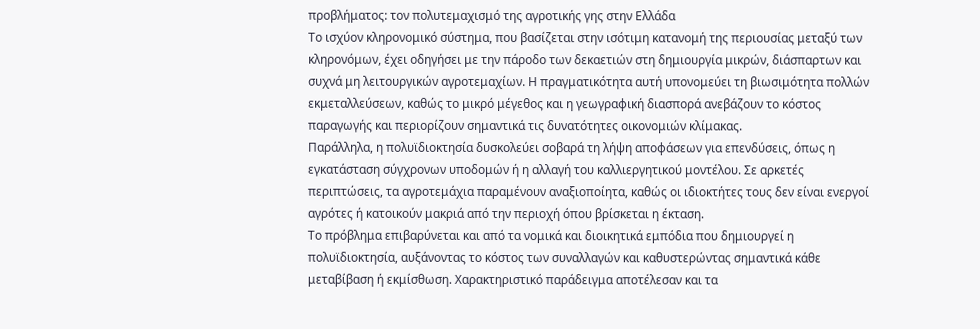προβλήματος: τον πολυτεμαχισμό της αγροτικής γης στην Ελλάδα
Το ισχύον κληρονομικό σύστημα, που βασίζεται στην ισότιμη κατανομή της περιουσίας μεταξύ των κληρονόμων, έχει οδηγήσει με την πάροδο των δεκαετιών στη δημιουργία μικρών, διάσπαρτων και συχνά μη λειτουργικών αγροτεμαχίων. Η πραγματικότητα αυτή υπονομεύει τη βιωσιμότητα πολλών εκμεταλλεύσεων, καθώς το μικρό μέγεθος και η γεωγραφική διασπορά ανεβάζουν το κόστος παραγωγής και περιορίζουν σημαντικά τις δυνατότητες οικονομιών κλίμακας.
Παράλληλα, η πολυϊδιοκτησία δυσκολεύει σοβαρά τη λήψη αποφάσεων για επενδύσεις, όπως η εγκατάσταση σύγχρονων υποδομών ή η αλλαγή του καλλιεργητικού μοντέλου. Σε αρκετές περιπτώσεις, τα αγροτεμάχια παραμένουν αναξιοποίητα, καθώς οι ιδιοκτήτες τους δεν είναι ενεργοί αγρότες ή κατοικούν μακριά από την περιοχή όπου βρίσκεται η έκταση.
Το πρόβλημα επιβαρύνεται και από τα νομικά και διοικητικά εμπόδια που δημιουργεί η πολυϊδιοκτησία, αυξάνοντας το κόστος των συναλλαγών και καθυστερώντας σημαντικά κάθε μεταβίβαση ή εκμίσθωση. Χαρακτηριστικό παράδειγμα αποτέλεσαν και τα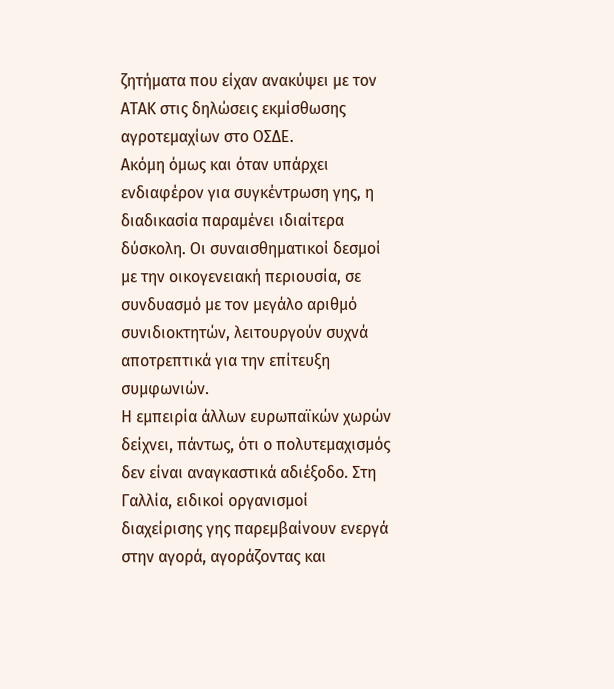ζητήματα που είχαν ανακύψει με τον ΑΤΑΚ στις δηλώσεις εκμίσθωσης αγροτεμαχίων στο ΟΣΔΕ.
Ακόμη όμως και όταν υπάρχει ενδιαφέρον για συγκέντρωση γης, η διαδικασία παραμένει ιδιαίτερα δύσκολη. Οι συναισθηματικοί δεσμοί με την οικογενειακή περιουσία, σε συνδυασμό με τον μεγάλο αριθμό συνιδιοκτητών, λειτουργούν συχνά αποτρεπτικά για την επίτευξη συμφωνιών.
Η εμπειρία άλλων ευρωπαϊκών χωρών δείχνει, πάντως, ότι ο πολυτεμαχισμός δεν είναι αναγκαστικά αδιέξοδο. Στη Γαλλία, ειδικοί οργανισμοί διαχείρισης γης παρεμβαίνουν ενεργά στην αγορά, αγοράζοντας και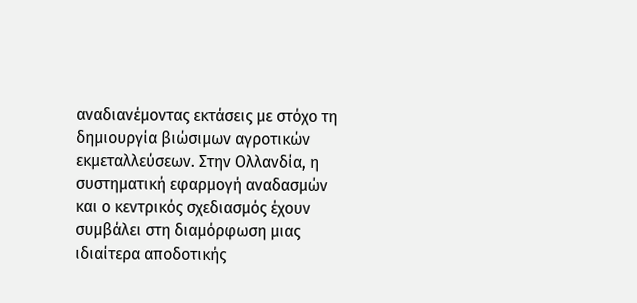αναδιανέμοντας εκτάσεις με στόχο τη δημιουργία βιώσιμων αγροτικών εκμεταλλεύσεων. Στην Ολλανδία, η συστηματική εφαρμογή αναδασμών και ο κεντρικός σχεδιασμός έχουν συμβάλει στη διαμόρφωση μιας ιδιαίτερα αποδοτικής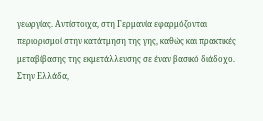γεωργίας. Αντίστοιχα, στη Γερμανία εφαρμόζονται περιορισμοί στην κατάτμηση της γης, καθώς και πρακτικές μεταβίβασης της εκμετάλλευσης σε έναν βασικό διάδοχο.
Στην Ελλάδα,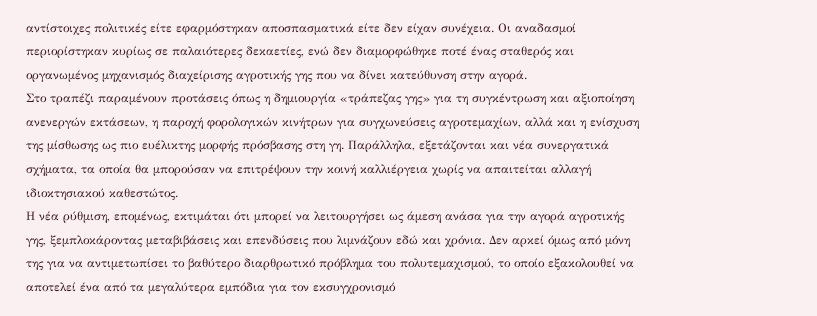αντίστοιχες πολιτικές είτε εφαρμόστηκαν αποσπασματικά είτε δεν είχαν συνέχεια. Οι αναδασμοί περιορίστηκαν κυρίως σε παλαιότερες δεκαετίες, ενώ δεν διαμορφώθηκε ποτέ ένας σταθερός και οργανωμένος μηχανισμός διαχείρισης αγροτικής γης που να δίνει κατεύθυνση στην αγορά.
Στο τραπέζι παραμένουν προτάσεις όπως η δημιουργία «τράπεζας γης» για τη συγκέντρωση και αξιοποίηση ανενεργών εκτάσεων, η παροχή φορολογικών κινήτρων για συγχωνεύσεις αγροτεμαχίων, αλλά και η ενίσχυση της μίσθωσης ως πιο ευέλικτης μορφής πρόσβασης στη γη. Παράλληλα, εξετάζονται και νέα συνεργατικά σχήματα, τα οποία θα μπορούσαν να επιτρέψουν την κοινή καλλιέργεια χωρίς να απαιτείται αλλαγή ιδιοκτησιακού καθεστώτος.
Η νέα ρύθμιση, επομένως, εκτιμάται ότι μπορεί να λειτουργήσει ως άμεση ανάσα για την αγορά αγροτικής γης, ξεμπλοκάροντας μεταβιβάσεις και επενδύσεις που λιμνάζουν εδώ και χρόνια. Δεν αρκεί όμως από μόνη της για να αντιμετωπίσει το βαθύτερο διαρθρωτικό πρόβλημα του πολυτεμαχισμού, το οποίο εξακολουθεί να αποτελεί ένα από τα μεγαλύτερα εμπόδια για τον εκσυγχρονισμό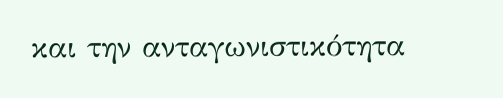και την ανταγωνιστικότητα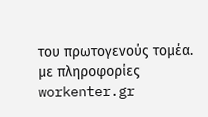του πρωτογενούς τομέα.
με πληροφορίες workenter.gr